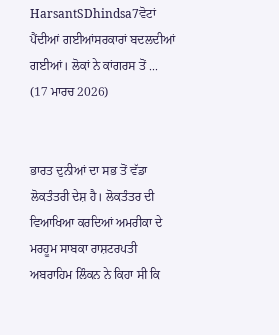HarsantSDhindsa7ਵੋਟਾਂ ਪੈਂਦੀਆਂ ਗਈਆਂਸਰਕਾਰਾਂ ਬਦਲਦੀਆਂ ਗਈਆਂ। ਲੋਕਾਂ ਨੇ ਕਾਂਗਰਸ ਤੋਂ ...
(17 ਮਾਰਚ 2026)


ਭਾਰਤ ਦੁਨੀਆਂ ਦਾ ਸਭ ਤੋਂ ਵੱਡਾ ਲੋਕਤੰਤਰੀ ਦੇਸ਼ ਹੈ। ਲੋਕਤੰਤਰ ਦੀ ਵਿਆਖਿਆ ਕਰਦਿਆਂ ਅਮਰੀਕਾ ਦੇ ਮਰਹੂਮ ਸਾਬਕਾ ਰਾਸ਼ਟਰਪਤੀ ਅਬਰਾਹਿਮ ਲਿੰਕਨ ਨੇ ਕਿਹਾ ਸੀ ਕਿ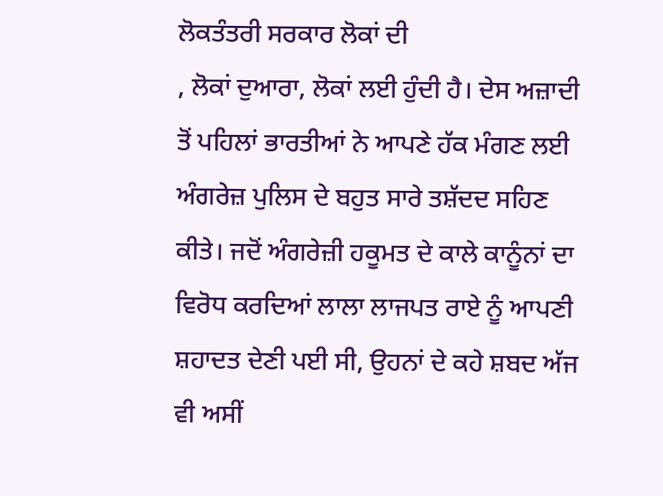ਲੋਕਤੰਤਰੀ ਸਰਕਾਰ ਲੋਕਾਂ ਦੀ
, ਲੋਕਾਂ ਦੁਆਰਾ, ਲੋਕਾਂ ਲਈ ਹੁੰਦੀ ਹੈ। ਦੇਸ ਅਜ਼ਾਦੀ ਤੋਂ ਪਹਿਲਾਂ ਭਾਰਤੀਆਂ ਨੇ ਆਪਣੇ ਹੱਕ ਮੰਗਣ ਲਈ ਅੰਗਰੇਜ਼ ਪੁਲਿਸ ਦੇ ਬਹੁਤ ਸਾਰੇ ਤਸ਼ੱਦਦ ਸਹਿਣ ਕੀਤੇ। ਜਦੋਂ ਅੰਗਰੇਜ਼ੀ ਹਕੂਮਤ ਦੇ ਕਾਲੇ ਕਾਨੂੰਨਾਂ ਦਾ ਵਿਰੋਧ ਕਰਦਿਆਂ ਲਾਲਾ ਲਾਜਪਤ ਰਾਏ ਨੂੰ ਆਪਣੀ ਸ਼ਹਾਦਤ ਦੇਣੀ ਪਈ ਸੀ, ਉਹਨਾਂ ਦੇ ਕਹੇ ਸ਼ਬਦ ਅੱਜ ਵੀ ਅਸੀਂ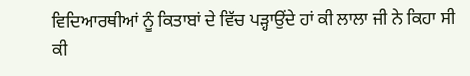ਵਿਦਿਆਰਥੀਆਂ ਨੂੰ ਕਿਤਾਬਾਂ ਦੇ ਵਿੱਚ ਪੜ੍ਹਾਉਂਦੇ ਹਾਂ ਕੀ ਲਾਲਾ ਜੀ ਨੇ ਕਿਹਾ ਸੀ ਕੀ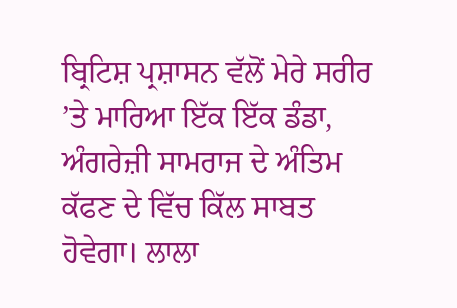ਬ੍ਰਿਟਿਸ਼ ਪ੍ਰਸ਼ਾਸਨ ਵੱਲੋਂ ਮੇਰੇ ਸਰੀਰ ’ਤੇ ਮਾਰਿਆ ਇੱਕ ਇੱਕ ਡੰਡਾ, ਅੰਗਰੇਜ਼ੀ ਸਾਮਰਾਜ ਦੇ ਅੰਤਿਮ ਕੱਫਣ ਦੇ ਵਿੱਚ ਕਿੱਲ ਸਾਬਤ ਹੋਵੇਗਾ। ਲਾਲਾ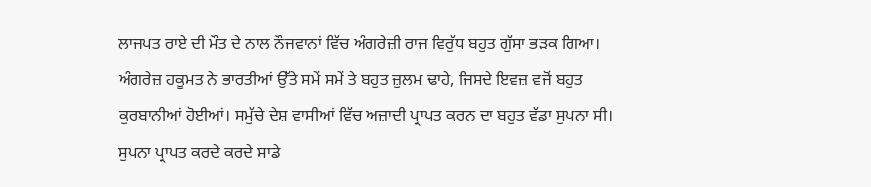ਲਾਜਪਤ ਰਾਏ ਦੀ ਮੌਤ ਦੇ ਨਾਲ ਨੌਜਵਾਨਾਂ ਵਿੱਚ ਅੰਗਰੇਜ਼ੀ ਰਾਜ ਵਿਰੁੱਧ ਬਹੁਤ ਗੁੱਸਾ ਭੜਕ ਗਿਆ। ਅੰਗਰੇਜ਼ ਹਕੂਮਤ ਨੇ ਭਾਰਤੀਆਂ ਉੱਤੇ ਸਮੇਂ ਸਮੇਂ ਤੇ ਬਹੁਤ ਜ਼ੁਲਮ ਢਾਹੇ, ਜਿਸਦੇ ਇਵਜ਼ ਵਜੋਂ ਬਹੁਤ ਕੁਰਬਾਨੀਆਂ ਹੋਈਆਂ। ਸਮੁੱਚੇ ਦੇਸ਼ ਵਾਸੀਆਂ ਵਿੱਚ ਅਜ਼ਾਦੀ ਪ੍ਰਾਪਤ ਕਰਨ ਦਾ ਬਹੁਤ ਵੱਡਾ ਸੁਪਨਾ ਸੀ। ਸੁਪਨਾ ਪ੍ਰਾਪਤ ਕਰਦੇ ਕਰਦੇ ਸਾਡੇ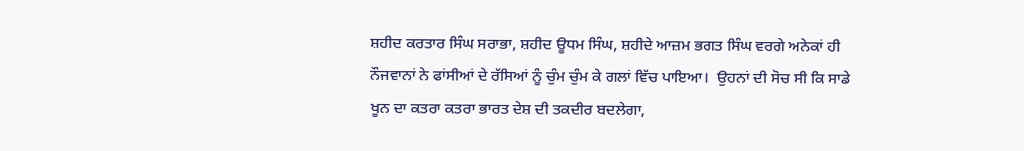ਸ਼ਹੀਦ ਕਰਤਾਰ ਸਿੰਘ ਸਰਾਭਾ, ਸ਼ਹੀਦ ਊਧਮ ਸਿੰਘ, ਸ਼ਹੀਦੇ ਆਜ਼ਮ ਭਗਤ ਸਿੰਘ ਵਰਗੇ ਅਨੇਕਾਂ ਹੀ ਨੌਜਵਾਨਾਂ ਨੇ ਫਾਂਸੀਆਂ ਦੇ ਰੱਸਿਆਂ ਨੂੰ ਚੁੰਮ ਚੁੰਮ ਕੇ ਗਲਾਂ ਵਿੱਚ ਪਾਇਆ।  ਉਹਨਾਂ ਦੀ ਸੋਚ ਸੀ ਕਿ ਸਾਡੇ ਖੂਨ ਦਾ ਕਤਰਾ ਕਤਰਾ ਭਾਰਤ ਦੇਸ਼ ਦੀ ਤਕਦੀਰ ਬਦਲੇਗਾ,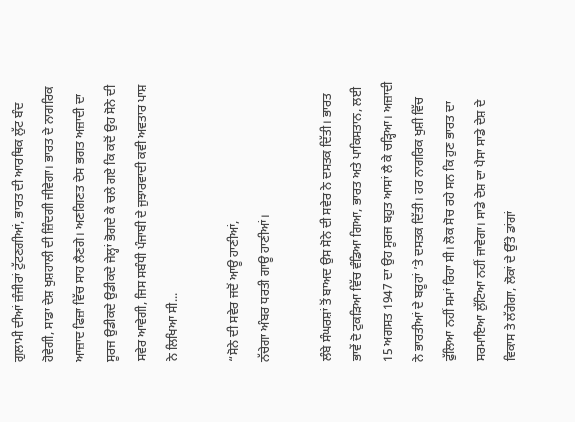ਗੁਲਾਮੀ ਦੀਆਂ ਜ਼ੰਜੀਰਾਂ ਟੁੱਟਣਗੀਆਂ, ਭਾਰਤ ਦੀ ਆਰਥਿਕ ਲੁੱਟ ਬੰਦ ਹੋਵੇਗੀ, ਸਾਡਾ ਦੇਸ਼ ਖੁਸ਼ਹਾਲੀ ਦੀ ਜ਼ਿੰਦਗੀ ਜੀਵੇਗਾ। ਭਾਰਤ ਦੇ ਨਾਗਰਿਕ ਆਜ਼ਾਦ ਫਿਜ਼ਾ ਵਿੱਚ ਸਾਹ ਲੈਣਗੇ। ਅਣਗਿਣਤ ਦੇਸ ਭਗਤ ਅਜ਼ਾਦੀ ਦਾ ਸੂਰਜ ਉਡੀਕਦੇ ਉਡੀਕਦੇ ਜੇਲ੍ਹਾਂ ਭੋਗਦੇ ਕੇ ਚਲੇ ਗਏ ਕਿ ਕਦੋਂ ਉਹ ਸੋਨੇ ਦੀ ਸਵੇਰ ਆਵੇਗੀ, ਜਿਸ ਸਬੰਧੀ ਪੰਜਾਬੀ ਦੇ ਜੁਝਾਰਵਾਦੀ ਕਵੀ ਅਵਤਾਰ ਪਾਸ਼ ਨੇ ਲਿਖਿਆ ਸੀ...

“ਸੋਨੇ ਦੀ ਸਵੇਰ ਜਦੋਂ ਆਊ ਹਾਣੀਆਂ,
ਨੱਚੇਗਾ ਅੰਬਰ ਧਰਤੀ ਗਾਊ ਹਾਣੀਆਂ।

ਲੰਬੇ ਸੰਘਰਸ਼ਾਂ ਤੋਂ ਬਾਅਦ ਉਸ ਸੋਨੇ ਦੀ ਸਵੇਰ ਨੇ ਦਸਤਕ ਦਿੱਤੀ। ਭਾਰਤ ਭਾਵੇਂ ਦੋ ਟੁਕੜਿਆ ਵਿੱਚ ਵੰਡਿਆ ਗਿਆ, ਭਾਰਤ ਅਤੇ ਪਾਕਿਸਤਾਨ, ਲਈ 15 ਅਗਸਤ 1947 ਦਾ ਉਹ ਸੂਰਜ ਬਹੁਤ ਆਸਾਂ ਲੈ ਕੇ ਚੜ੍ਹਿਆ। ਅਜ਼ਾਦੀ ਨੇ ਭਾਰਤੀਆਂ ਦੇ ਬਰੂਹਾਂ ’ਤੇ ਦਸਤਕ ਦਿੱਤੀ। ਹਰ ਨਾਗਰਿਕ ਖੁਸ਼ੀ ਵਿੱਚ ਫੁੱਲਿਆ ਨਹੀਂ ਸਮਾਂ ਰਿਹਾ ਸੀ। ਲੋਕ ਸੋਚ ਰਹੇ ਸਨ ਕਿ ਹੁਣ ਭਾਰਤ ਦਾ ਸਰਮਾਇਆ ਲੁੱਟਿਆ ਨਹੀਂ ਜਾਵੇਗਾ। ਸਾਡੇ ਦੇਸ਼ ਦਾ ਪੈਸਾ ਸਾਡੇ ਦੇਸ਼ ਦੇ ਵਿਕਾਸ ਤੇ ਲੱਗੇਗਾ, ਲੋਕਾਂ ਦੇ ਉੱਤੇ ਡਾਂਗਾਂ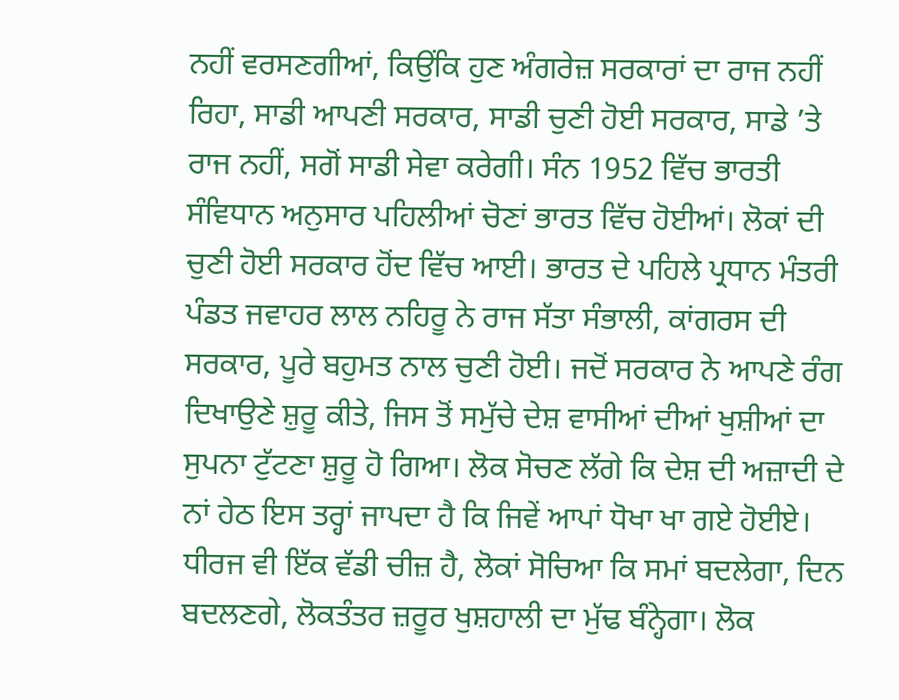ਨਹੀਂ ਵਰਸਣਗੀਆਂ, ਕਿਉਂਕਿ ਹੁਣ ਅੰਗਰੇਜ਼ ਸਰਕਾਰਾਂ ਦਾ ਰਾਜ ਨਹੀਂ ਰਿਹਾ, ਸਾਡੀ ਆਪਣੀ ਸਰਕਾਰ, ਸਾਡੀ ਚੁਣੀ ਹੋਈ ਸਰਕਾਰ, ਸਾਡੇ ’ਤੇ ਰਾਜ ਨਹੀਂ, ਸਗੋਂ ਸਾਡੀ ਸੇਵਾ ਕਰੇਗੀ। ਸੰਨ 1952 ਵਿੱਚ ਭਾਰਤੀ ਸੰਵਿਧਾਨ ਅਨੁਸਾਰ ਪਹਿਲੀਆਂ ਚੋਣਾਂ ਭਾਰਤ ਵਿੱਚ ਹੋਈਆਂ। ਲੋਕਾਂ ਦੀ ਚੁਣੀ ਹੋਈ ਸਰਕਾਰ ਹੋਂਦ ਵਿੱਚ ਆਈ। ਭਾਰਤ ਦੇ ਪਹਿਲੇ ਪ੍ਰਧਾਨ ਮੰਤਰੀ ਪੰਡਤ ਜਵਾਹਰ ਲਾਲ ਨਹਿਰੂ ਨੇ ਰਾਜ ਸੱਤਾ ਸੰਭਾਲੀ, ਕਾਂਗਰਸ ਦੀ ਸਰਕਾਰ, ਪੂਰੇ ਬਹੁਮਤ ਨਾਲ ਚੁਣੀ ਹੋਈ। ਜਦੋਂ ਸਰਕਾਰ ਨੇ ਆਪਣੇ ਰੰਗ ਦਿਖਾਉਣੇ ਸ਼ੁਰੂ ਕੀਤੇ, ਜਿਸ ਤੋਂ ਸਮੁੱਚੇ ਦੇਸ਼ ਵਾਸੀਆਂ ਦੀਆਂ ਖੁਸ਼ੀਆਂ ਦਾ ਸੁਪਨਾ ਟੁੱਟਣਾ ਸ਼ੁਰੂ ਹੋ ਗਿਆ। ਲੋਕ ਸੋਚਣ ਲੱਗੇ ਕਿ ਦੇਸ਼ ਦੀ ਅਜ਼ਾਦੀ ਦੇ ਨਾਂ ਹੇਠ ਇਸ ਤਰ੍ਹਾਂ ਜਾਪਦਾ ਹੈ ਕਿ ਜਿਵੇਂ ਆਪਾਂ ਧੋਖਾ ਖਾ ਗਏ ਹੋਈਏ। ਧੀਰਜ ਵੀ ਇੱਕ ਵੱਡੀ ਚੀਜ਼ ਹੈ, ਲੋਕਾਂ ਸੋਚਿਆ ਕਿ ਸਮਾਂ ਬਦਲੇਗਾ, ਦਿਨ ਬਦਲਣਗੇ, ਲੋਕਤੰਤਰ ਜ਼ਰੂਰ ਖੁਸ਼ਹਾਲੀ ਦਾ ਮੁੱਢ ਬੰਨ੍ਹੇਗਾ। ਲੋਕ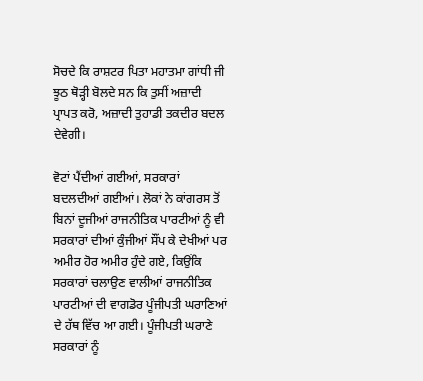ਸੋਚਦੇ ਕਿ ਰਾਸ਼ਟਰ ਪਿਤਾ ਮਹਾਤਮਾ ਗਾਂਧੀ ਜੀ ਝੂਠ ਥੋੜ੍ਹੀ ਬੋਲਦੇ ਸਨ ਕਿ ਤੁਸੀਂ ਅਜ਼ਾਦੀ ਪ੍ਰਾਪਤ ਕਰੋ‌, ਅਜ਼ਾਦੀ ਤੁਹਾਡੀ ਤਕਦੀਰ ਬਦਲ ਦੇਵੇਗੀ।

ਵੋਟਾਂ ਪੈਂਦੀਆਂ ਗਈਆਂ, ਸਰਕਾਰਾਂ ਬਦਲਦੀਆਂ ਗਈਆਂ। ਲੋਕਾਂ ਨੇ ਕਾਂਗਰਸ ਤੋਂ ਬਿਨਾਂ ਦੂਜੀਆਂ ਰਾਜਨੀਤਿਕ ਪਾਰਟੀਆਂ ਨੂੰ ਵੀ ਸਰਕਾਰਾਂ ਦੀਆਂ ਕੁੰਜੀਆਂ ਸੌਂਪ ਕੇ ਦੇਖੀਆਂ ਪਰ ਅਮੀਰ ਹੋਰ ਅਮੀਰ ਹੁੰਦੇ ਗਏ, ਕਿਉਂਕਿ ਸਰਕਾਰਾਂ ਚਲਾਉਣ ਵਾਲੀਆਂ ਰਾਜਨੀਤਿਕ ਪਾਰਟੀਆਂ ਦੀ ਵਾਗਡੋਰ ਪੂੰਜੀਪਤੀ ਘਰਾਣਿਆਂ ਦੇ ਹੱਥ ਵਿੱਚ ਆ ਗਈ। ਪੂੰਜੀਪਤੀ ਘਰਾਣੇ ਸਰਕਾਰਾਂ ਨੂੰ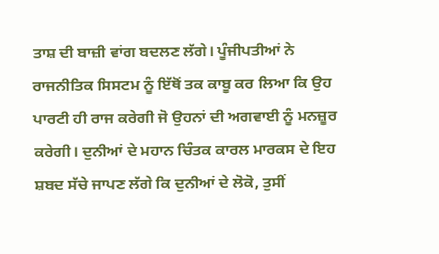ਤਾਸ਼ ਦੀ ਬਾਜ਼ੀ ਵਾਂਗ ਬਦਲਣ ਲੱਗੇ। ਪੂੰਜੀਪਤੀਆਂ ਨੇ ਰਾਜਨੀਤਿਕ ਸਿਸਟਮ ਨੂੰ ਇੱਥੋਂ ਤਕ ਕਾਬੂ ਕਰ ਲਿਆ ਕਿ ਉਹ ਪਾਰਟੀ ਹੀ ਰਾਜ ਕਰੇਗੀ ਜੋ ਉਹਨਾਂ ਦੀ ਅਗਵਾਈ ਨੂੰ ਮਨਜ਼ੂਰ ਕਰੇਗੀ। ਦੁਨੀਆਂ ਦੇ ਮਹਾਨ ਚਿੰਤਕ ਕਾਰਲ ਮਾਰਕਸ ਦੇ ਇਹ ਸ਼ਬਦ ਸੱਚੇ ਜਾਪਣ ਲੱਗੇ ਕਿ ਦੁਨੀਆਂ ਦੇ ਲੋਕੋ, ਤੁਸੀਂ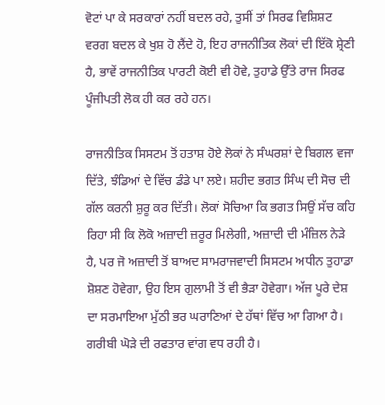ਵੋਟਾਂ ਪਾ ਕੇ ਸਰਕਾਰਾਂ ਨਹੀਂ ਬਦਲ ਰਹੇ, ਤੁਸੀਂ ਤਾਂ ਸਿਰਫ ਵਿਸ਼ਿਸ਼ਟ ਵਰਗ ਬਦਲ ਕੇ ਖੁਸ਼ ਹੋ ਲੈਂਦੇ ਹੋ, ਇਹ ਰਾਜਨੀਤਿਕ ਲੋਕਾਂ ਦੀ ਇੱਕੋ ਸ਼੍ਰੇਣੀ ਹੈ, ਭਾਵੇਂ ਰਾਜਨੀਤਿਕ ਪਾਰਟੀ ਕੋਈ ਵੀ ਹੋਵੇ, ਤੁਹਾਡੇ ਉੱਤੇ ਰਾਜ ਸਿਰਫ ਪੂੰਜੀਪਤੀ ਲੋਕ ਹੀ ਕਰ ਰਹੇ ਹਨ।

ਰਾਜਨੀਤਿਕ ਸਿਸਟਮ ਤੋਂ ਹਤਾਸ਼ ਹੋਏ ਲੋਕਾਂ ਨੇ ਸੰਘਰਸ਼ਾਂ ਦੇ ਬਿਗਲ ਵਜਾ ਦਿੱਤੇ, ਝੰਡਿਆਂ ਦੇ ਵਿੱਚ ਡੰਡੇ ਪਾ ਲਏ। ਸ਼ਹੀਦ ਭਗਤ ਸਿੰਘ ਦੀ ਸੋਚ ਦੀ ਗੱਲ ਕਰਨੀ ਸ਼ੁਰੂ ਕਰ ਦਿੱਤੀ। ਲੋਕਾਂ ਸੋਚਿਆ ਕਿ ਭਗਤ ਸਿਉਂ ਸੱਚ ਕਹਿ ਰਿਹਾ ਸੀ ਕਿ ਲੋਕੋ ਅਜ਼ਾਦੀ ਜ਼ਰੂਰ ਮਿਲੇਗੀ, ਅਜ਼ਾਦੀ ਦੀ ਮੰਜ਼ਿਲ ਨੇੜੇ ਹੈ, ਪਰ ਜੋ ਅਜ਼ਾਦੀ ਤੋਂ ਬਾਅਦ ਸਾਮਰਾਜਵਾਦੀ ਸਿਸਟਮ ਅਧੀਨ ਤੁਹਾਡਾ ਸ਼ੋਸ਼ਣ ਹੋਵੇਗਾ, ਉਹ ਇਸ ਗੁਲਾਮੀ ਤੋਂ ਵੀ ਭੈੜਾ ਹੋਵੇਗਾ। ਅੱਜ ਪੂਰੇ ਦੇਸ਼ ਦਾ ਸਰਮਾਇਆ ਮੁੱਠੀ ਭਰ ਘਰਾਣਿਆਂ ਦੇ ਹੱਥਾਂ ਵਿੱਚ ਆ ਗਿਆ ਹੈ। ਗਰੀਬੀ ਘੋੜੇ ਦੀ ਰਫਤਾਰ ਵਾਂਗ ਵਧ ਰਹੀ ਹੈ।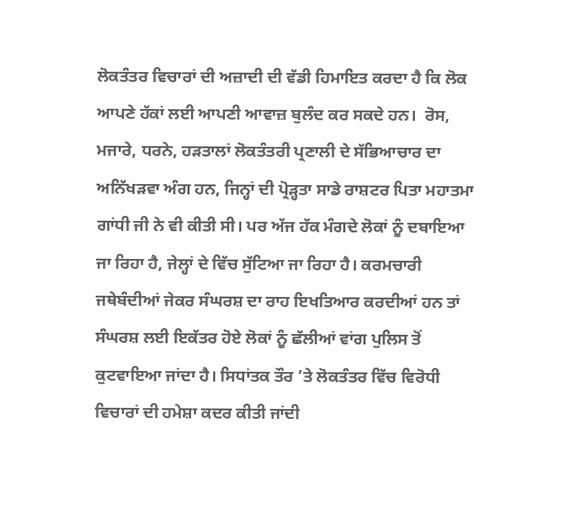ਲੋਕਤੰਤਰ ਵਿਚਾਰਾਂ ਦੀ ਅਜ਼ਾਦੀ ਦੀ ਵੱਡੀ ਹਿਮਾਇਤ ਕਰਦਾ ਹੈ ਕਿ ਲੋਕ ਆਪਣੇ ਹੱਕਾਂ ਲਈ ਆਪਣੀ ਆਵਾਜ਼ ਬੁਲੰਦ ਕਰ ਸਕਦੇ ਹਨ।  ਰੋਸ, ਮਜਾਰੇ, ਧਰਨੇ, ਹੜਤਾਲਾਂ ਲੋਕਤੰਤਰੀ ਪ੍ਰਣਾਲੀ ਦੇ ਸੱਭਿਆਚਾਰ ਦਾ ਅਨਿੱਖੜਵਾ ਅੰਗ ਹਨ, ਜਿਨ੍ਹਾਂ ਦੀ ਪ੍ਰੋੜ੍ਹਤਾ ਸਾਡੇ ਰਾਸ਼ਟਰ ਪਿਤਾ ਮਹਾਤਮਾ ਗਾਂਧੀ ਜੀ ਨੇ ਵੀ ਕੀਤੀ ਸੀ। ਪਰ ਅੱਜ ਹੱਕ ਮੰਗਦੇ ਲੋਕਾਂ ਨੂੰ ਦਬਾਇਆ ਜਾ ਰਿਹਾ ਹੈ, ਜੇਲ੍ਹਾਂ ਦੇ ਵਿੱਚ ਸੁੱਟਿਆ ਜਾ ਰਿਹਾ ਹੈ। ਕਰਮਚਾਰੀ ਜਥੇਬੰਦੀਆਂ ਜੇਕਰ ਸੰਘਰਸ਼ ਦਾ ਰਾਹ ਇਖਤਿਆਰ ਕਰਦੀਆਂ ਹਨ ਤਾਂ ਸੰਘਰਸ਼ ਲਈ ਇਕੱਤਰ ਹੋਏ ਲੋਕਾਂ ਨੂੰ ਛੱਲੀਆਂ ਵਾਂਗ ਪੁਲਿਸ ਤੋਂ ਕੁਟਵਾਇਆ ਜਾਂਦਾ ਹੈ। ਸਿਧਾਂਤਕ ਤੌਰ ’ਤੇ ਲੋਕਤੰਤਰ ਵਿੱਚ ਵਿਰੋਧੀ ਵਿਚਾਰਾਂ ਦੀ ਹਮੇਸ਼ਾ ਕਦਰ ਕੀਤੀ ਜਾਂਦੀ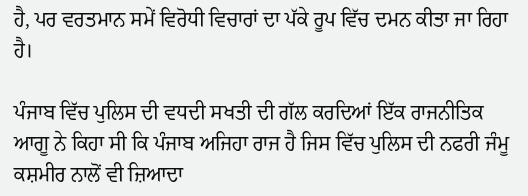ਹੈ, ਪਰ ਵਰਤਮਾਨ ਸਮੇਂ ਵਿਰੋਧੀ ਵਿਚਾਰਾਂ ਦਾ ਪੱਕੇ ਰੂਪ ਵਿੱਚ ਦਮਨ ਕੀਤਾ ਜਾ ਰਿਹਾ ਹੈ।

ਪੰਜਾਬ ਵਿੱਚ ਪੁਲਿਸ ਦੀ ਵਧਦੀ ਸਖਤੀ ਦੀ ਗੱਲ ਕਰਦਿਆਂ ਇੱਕ ਰਾਜਨੀਤਿਕ ਆਗੂ ਨੇ ਕਿਹਾ ਸੀ ਕਿ ਪੰਜਾਬ ਅਜਿਹਾ ਰਾਜ ਹੈ ਜਿਸ ਵਿੱਚ ਪੁਲਿਸ ਦੀ ਨਫਰੀ ਜੰਮੂ ਕਸ਼ਮੀਰ ਨਾਲੋਂ ਵੀ ਜ਼ਿਆਦਾ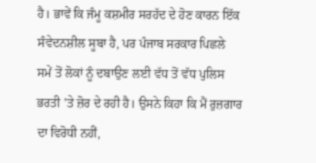ਹੈ। ਭਾਵੇਂ ਕਿ ਜੰਮੂ ਕਸ਼ਮੀਰ ਸਰਹੱਦ ਦੇ ਹੋਣ ਕਾਰਨ ਇੱਕ ਸੰਵੇਦਨਸ਼ੀਲ ਸੂਬਾ ਹੈ, ਪਰ ਪੰਜਾਬ ਸਰਕਾਰ ਪਿਛਲੇ ਸਮੇਂ ਤੋਂ ਲੋਕਾਂ ਨੂੰ ਦਬਾਉਣ ਲਈ ਵੱਧ ਤੋਂ ਵੱਧ ਪੁਲਿਸ ਭਰਤੀ ’ਤੇ ਜ਼ੋਰ ਦੇ ਰਹੀ ਹੈ। ਉਸਨੇ ਕਿਹਾ ਕਿ ਮੈਂ ਰੁਜ਼ਗਾਰ ਦਾ ਵਿਰੋਧੀ ਨਹੀਂ,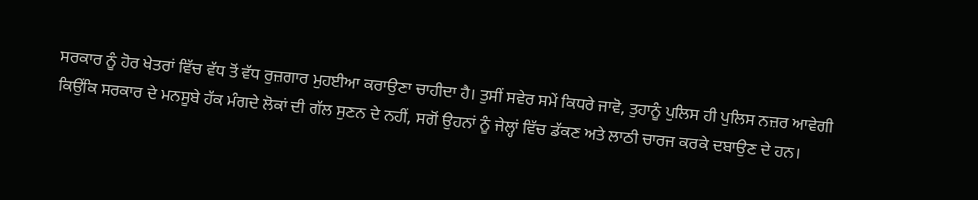ਸਰਕਾਰ ਨੂੰ ਹੋਰ ਖੇਤਰਾਂ ਵਿੱਚ ਵੱਧ ਤੋਂ ਵੱਧ ਰੁਜ਼ਗਾਰ ਮੁਹਈਆ ਕਰਾਉਣਾ ਚਾਹੀਦਾ ਹੈ। ਤੁਸੀਂ ਸਵੇਰ ਸਮੇਂ ਕਿਧਰੇ ਜਾਵੋ, ਤੁਹਾਨੂੰ ਪੁਲਿਸ ਹੀ ਪੁਲਿਸ ਨਜ਼ਰ ਆਵੇਗੀ ਕਿਉਂਕਿ ਸਰਕਾਰ ਦੇ ਮਨਸੂਬੇ ਹੱਕ ਮੰਗਦੇ ਲੋਕਾਂ ਦੀ ਗੱਲ ਸੁਣਨ ਦੇ ਨਹੀਂ, ਸਗੋਂ ਉਹਨਾਂ ਨੂੰ ਜੇਲ੍ਹਾਂ ਵਿੱਚ ਡੱਕਣ ਅਤੇ ਲਾਠੀ ਚਾਰਜ ਕਰਕੇ ਦਬਾਉਣ ਦੇ ਹਨ।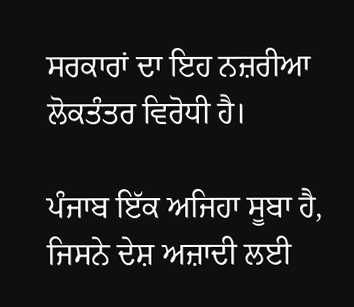ਸਰਕਾਰਾਂ ਦਾ ਇਹ ਨਜ਼ਰੀਆ ਲੋਕਤੰਤਰ ਵਿਰੋਧੀ ਹੈ।

ਪੰਜਾਬ ਇੱਕ ਅਜਿਹਾ ਸੂਬਾ ਹੈ, ਜਿਸਨੇ ਦੇਸ਼ ਅਜ਼ਾਦੀ ਲਈ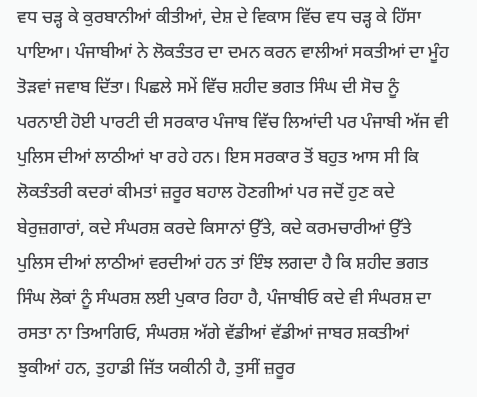ਵਧ ਚੜ੍ਹ ਕੇ ਕੁਰਬਾਨੀਆਂ ਕੀਤੀਆਂ, ਦੇਸ਼ ਦੇ ਵਿਕਾਸ ਵਿੱਚ ਵਧ ਚੜ੍ਹ ਕੇ ਹਿੱਸਾ ਪਾਇਆ। ਪੰਜਾਬੀਆਂ ਨੇ ਲੋਕਤੰਤਰ ਦਾ ਦਮਨ ਕਰਨ ਵਾਲੀਆਂ ਸਕਤੀਆਂ ਦਾ ਮੂੰਹ ਤੋੜਵਾਂ ਜਵਾਬ ਦਿੱਤਾ। ਪਿਛਲੇ ਸਮੇਂ ਵਿੱਚ ਸ਼ਹੀਦ ਭਗਤ ਸਿੰਘ ਦੀ ਸੋਚ ਨੂੰ ਪਰਨਾਈ ਹੋਈ ਪਾਰਟੀ ਦੀ ਸਰਕਾਰ ਪੰਜਾਬ ਵਿੱਚ ਲਿਆਂਦੀ ਪਰ ਪੰਜਾਬੀ ਅੱਜ ਵੀ ਪੁਲਿਸ ਦੀਆਂ ਲਾਠੀਆਂ ਖਾ ਰਹੇ ਹਨ। ਇਸ ਸਰਕਾਰ ਤੋਂ ਬਹੁਤ ਆਸ ਸੀ ਕਿ ਲੋਕਤੰਤਰੀ ਕਦਰਾਂ ਕੀਮਤਾਂ ਜ਼ਰੂਰ ਬਹਾਲ ਹੋਣਗੀਆਂ ਪਰ ਜਦੋਂ ਹੁਣ ਕਦੇ ਬੇਰੁਜ਼ਗਾਰਾਂ, ਕਦੇ ਸੰਘਰਸ਼ ਕਰਦੇ ਕਿਸਾਨਾਂ ਉੱਤੇ, ਕਦੇ ਕਰਮਚਾਰੀਆਂ ਉੱਤੇ ਪੁਲਿਸ ਦੀਆਂ ਲਾਠੀਆਂ ਵਰਦੀਆਂ ਹਨ ਤਾਂ ਇੰਝ ਲਗਦਾ ਹੈ ਕਿ ਸ਼ਹੀਦ ਭਗਤ ਸਿੰਘ ਲੋਕਾਂ ਨੂੰ ਸੰਘਰਸ਼ ਲਈ ਪੁਕਾਰ ਰਿਹਾ ਹੈ, ਪੰਜਾਬੀਓ ਕਦੇ ਵੀ ਸੰਘਰਸ਼ ਦਾ ਰਸਤਾ ਨਾ ਤਿਆਗਿਓ, ਸੰਘਰਸ਼ ਅੱਗੇ ਵੱਡੀਆਂ ਵੱਡੀਆਂ ਜਾਬਰ ਸ਼ਕਤੀਆਂ ਝੁਕੀਆਂ ਹਨ, ਤੁਹਾਡੀ ਜਿੱਤ ਯਕੀਨੀ ਹੈ, ਤੁਸੀਂ ਜ਼ਰੂਰ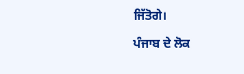ਜਿੱਤੋਗੇ।

ਪੰਜਾਬ ਦੇ ਲੋਕ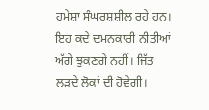ਹਮੇਸ਼ਾ ਸੰਘਰਸ਼ਸ਼ੀਲ ਰਹੇ ਹਨ। ਇਹ ਕਦੇ ਦਮਨਕਾਰੀ ਨੀਤੀਆਂ ਅੱਗੇ ਝੁਕਣਗੇ ਨਹੀਂ। ਜਿੱਤ ਲੜਦੇ ਲੋਕਾਂ ਦੀ ਹੋਵੇਗੀ।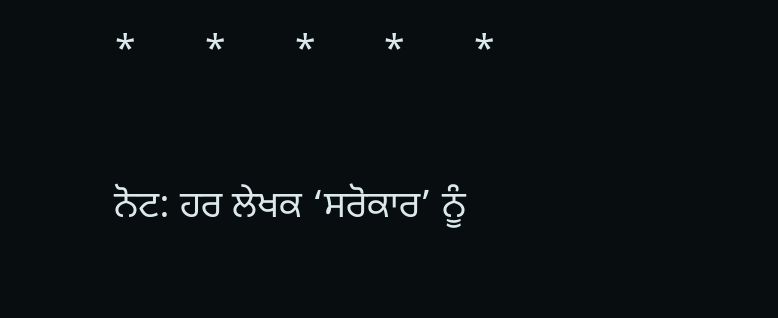*       *       *       *       *

ਨੋਟ: ਹਰ ਲੇਖਕ ‘ਸਰੋਕਾਰ’ ਨੂੰ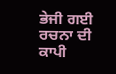ਭੇਜੀ ਗਈ ਰਚਨਾ ਦੀ ਕਾਪੀ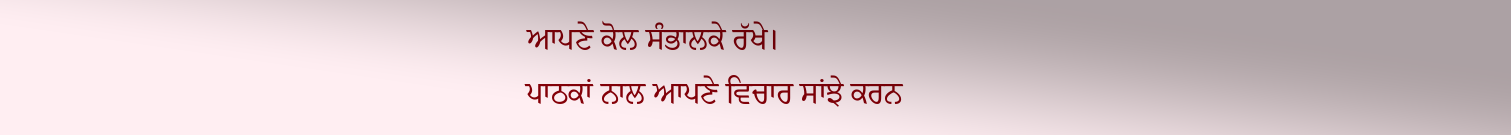ਆਪਣੇ ਕੋਲ ਸੰਭਾਲਕੇ ਰੱਖੇ।
ਪਾਠਕਾਂ ਨਾਲ ਆਪਣੇ ਵਿਚਾਰ ਸਾਂਝੇ ਕਰਨ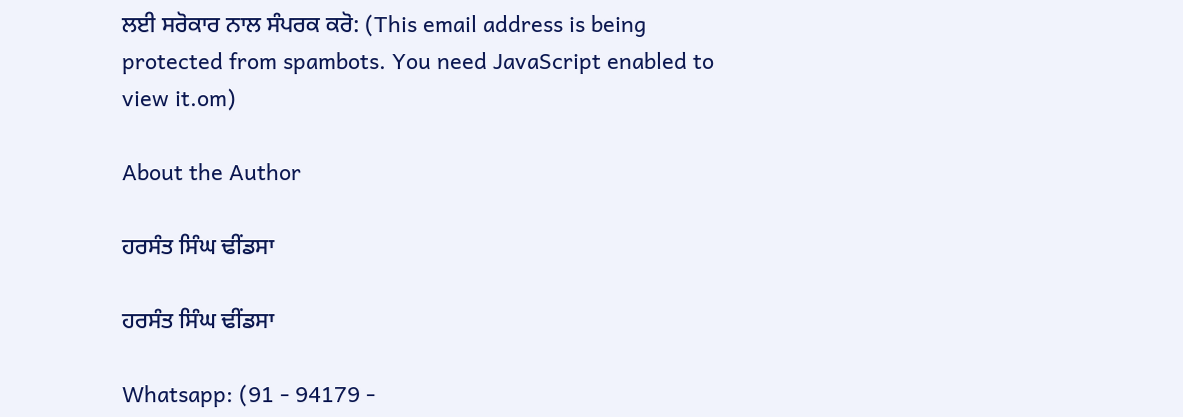ਲਈ ਸਰੋਕਾਰ ਨਾਲ ਸੰਪਰਕ ਕਰੋ: (This email address is being protected from spambots. You need JavaScript enabled to view it.om)

About the Author

ਹਰਸੰਤ ਸਿੰਘ ਢੀਂਡਸਾ

ਹਰਸੰਤ ਸਿੰਘ ਢੀਂਡਸਾ

Whatsapp: (91 - 94179 -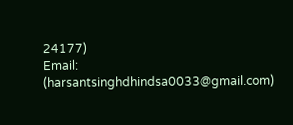24177)
Email: (harsantsinghdhindsa0033@gmail.com)